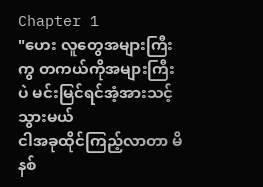Chapter 1
"ဟေး လူတွေအများကြီးကွ တကယ်ကိုအများကြီးပဲ မင်းမြင်ရင်အံ့အားသင့်သွားမယ်
ငါအခုထိုင်ကြည့်လာတာ မိနစ်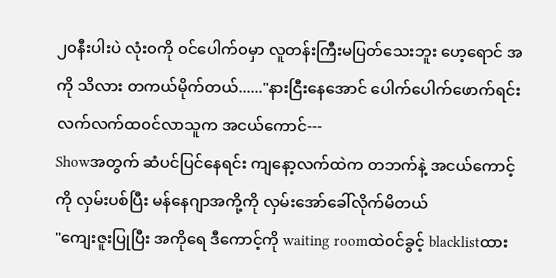၂၀နီးပါးပဲ လုံး၀ကို ၀င်ပေါက်၀မှာ လူတန်းကြီးမပြတ်သေးဘူး ဟေ့ရောင် အကို သိလား တကယ်မိုက်တယ်......"နားငြီးနေအောင် ပေါက်ပေါက်ဖောက်ရင်း လက်လက်ထ၀င်လာသူက အငယ်ကောင်---
Showအတွက် ဆံပင်ပြင်နေရင်း ကျနော့လက်ထဲက တဘက်နဲ့ အငယ်ကောင့်ကို လှမ်းပစ်ပြီး မန်နေဂျာအကို့ကို လှမ်းအော်ခေါ်လိုက်မိတယ်
"ကျေးဇူးပြုပြီး အကိုရေ ဒီကောင့်ကို waiting roomထဲ၀င်ခွင့် blacklistထား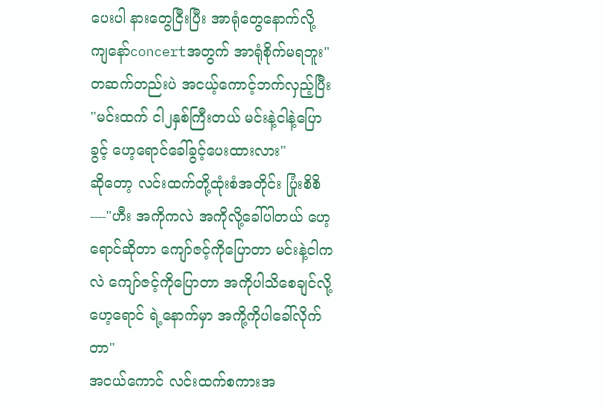ပေးပါ နားတွေငြီးပြီး အာရုံတွေနောက်လို့ ကျနော်concertအတွက် အာရုံစိုက်မရဘူး"
တဆက်တည်းပဲ အငယ့်ကောင့်ဘက်လှည့်ပြီး "မင်းထက် ငါ၂နှစ်ကြီးတယ် မင်းနဲ့ငါနဲ့ပြောခွင့် ဟေ့ရောင်ခေါ်ခွင့်ပေးထားလား"
ဆိုတော့ လင်းထက်တို့ထုံးစံအတိုင်း ပြုံးစိစိ----"ဟီး အကိုကလဲ အကိုလို့ခေါ်ပါတယ် ဟေ့ရောင်ဆိုတာ ကျော်ဇင့်ကိုပြောတာ မင်းနဲ့ငါကလဲ ကျော်ဇင့်ကိုပြောတာ အကိုပါသိစေချင်လို့ ဟေ့ရောင် ရဲ့နောက်မှာ အကို့ကိုပါခေါ်လိုက်တာ"
အငယ်ကောင် လင်းထက်စကားအ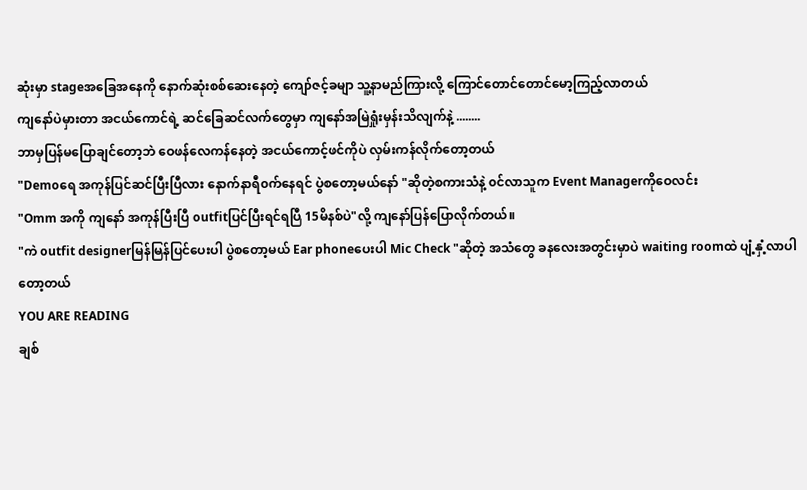ဆုံးမှာ stageအခြေအနေကို နောက်ဆုံးစစ်ဆေးနေတဲ့ ကျော်ဇင့်ခမျာ သူ့နာမည်ကြားလို့ ကြောင်တောင်တောင်မော့ကြည့်လာတယ်
ကျနော်ပဲမှားတာ အငယ်ကောင်ရဲ့ ဆင်ခြေဆင်လက်တွေမှာ ကျနော်အမြဲရှုံးမှန်းသိလျက်နဲ့ ........
ဘာမှပြန်မပြောချင်တော့ဘဲ ဝေဖန်လေကန်နေတဲ့ အငယ်ကောင့်ဖင်ကိုပဲ လှမ်းကန်လိုက်တော့တယ်
"Demoရေ အကုန်ပြင်ဆင်ပြီးပြီလား နောက်နာရီ၀က်နေရင် ပွဲစတော့မယ်နော် "ဆိုတဲ့စကားသံနဲ့ ၀င်လာသူက Event Managerကိုဝေလင်း
"Omm အကို ကျနော် အကုန်ပြီးပြီ outfitပြင်ပြီးရင်ရပြီ 15မိနစ်ပဲ"လို့ ကျနော်ပြန်ပြောလိုက်တယ်။
"ကဲ outfit designerမြန်မြန်ပြင်ပေးပါ ပွဲစတော့မယ် Ear phoneပေးပါ Mic Check "ဆိုတဲ့ အသံတွေ ခနလေးအတွင်းမှာပဲ waiting roomထဲ ပျံ့နှံ့လာပါတော့တယ်
YOU ARE READING
ချစ်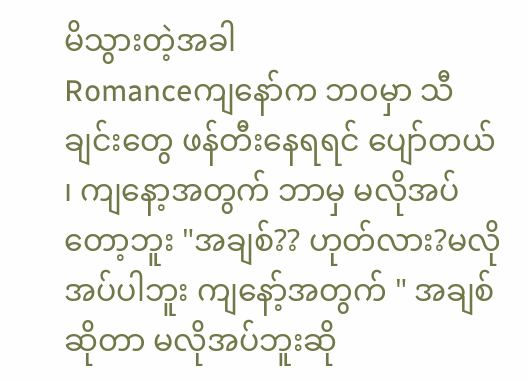မိသွားတဲ့အခါ
Romanceကျနော်က ဘ၀မှာ သီချင်းတွေ ဖန်တီးနေရရင် ပျော်တယ် ၊ ကျနော့အတွက် ဘာမှ မလိုအပ်တော့ဘူး "အချစ်?? ဟုတ်လား?မလိုအပ်ပါဘူး ကျနော့်အတွက် " အချစ်ဆိုတာ မလိုအပ်ဘူးဆို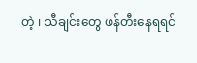တဲ့ ၊ သီချင်းတွေ ဖန်တီးနေရရင်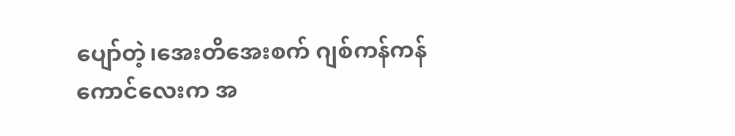ပျော်တဲ့၊အေးတိအေးစက် ဂျစ်ကန်ကန်ကောင်လေးက အ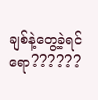ချစ်နဲ့တွေ့ခဲ့ရင်ရော??????